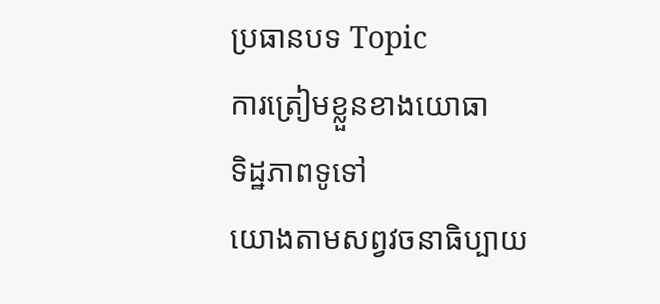ប្រធានបទ Topic
ការត្រៀមខ្លួនខាងយោធា
ទិដ្ឋភាពទូទៅ
យោងតាមសព្វវចនាធិប្បាយ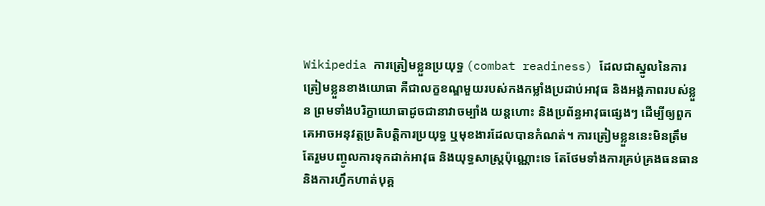Wikipedia ការត្រៀមខ្លួនប្រយុទ្ធ (combat readiness) ដែលជាស្នូលនៃការត្រៀមខ្លួនខាងយោធា គឺជាលក្ខខណ្ឌមួយរបស់កងកម្លាំងប្រដាប់អាវុធ និងអង្គភាពរបស់ខ្លួន ព្រមទាំងបរិក្ខាយោធាដូចជានាវាចម្បាំង យន្តហោះ និងប្រព័ន្ធអាវុធផ្សេងៗ ដើម្បីឲ្យពួកគេអាចអនុវត្តប្រតិបត្តិការប្រយុទ្ធ ឬមុខងារដែលបានកំណត់។ ការត្រៀមខ្លួននេះមិនត្រឹមតែរួមបញ្ចូលការទុកដាក់អាវុធ និងយុទ្ធសាស្ត្រប៉ុណ្ណោះទេ តែថែមទាំងការគ្រប់គ្រងធនធាន និងការហ្វឹកហាត់បុគ្គ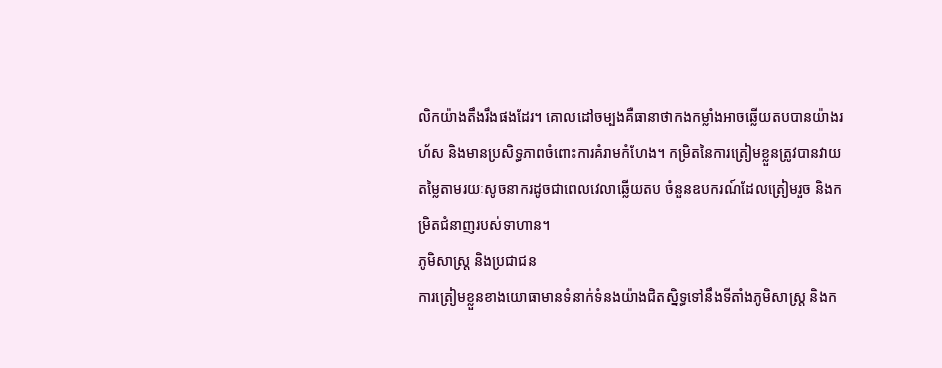លិកយ៉ាងតឹងរឹងផងដែរ។ គោលដៅចម្បងគឺធានាថាកងកម្លាំងអាចឆ្លើយតបបានយ៉ាងរហ័ស និងមានប្រសិទ្ធភាពចំពោះការគំរាមកំហែង។ កម្រិតនៃការត្រៀមខ្លួនត្រូវបានវាយតម្លៃតាមរយៈសូចនាករដូចជាពេលវេលាឆ្លើយតប ចំនួនឧបករណ៍ដែលត្រៀមរួច និងកម្រិតជំនាញរបស់ទាហាន។
ភូមិសាស្ត្រ និងប្រជាជន
ការត្រៀមខ្លួនខាងយោធាមានទំនាក់ទំនងយ៉ាងជិតស្និទ្ធទៅនឹងទីតាំងភូមិសាស្ត្រ និងក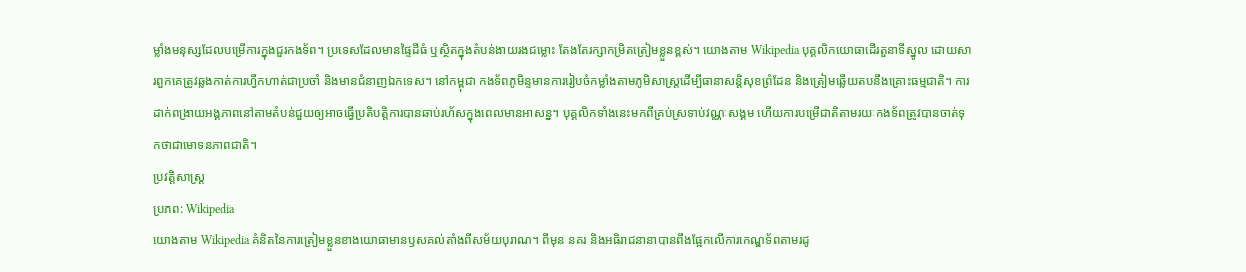ម្លាំងមនុស្សដែលបម្រើការក្នុងជួរកងទ័ព។ ប្រទេសដែលមានផ្ទៃដីធំ ឬស្ថិតក្នុងតំបន់ងាយរងជម្លោះ តែងតែរក្សាកម្រិតត្រៀមខ្លួនខ្ពស់។ យោងតាម Wikipedia បុគ្គលិកយោធាដើរតួនាទីស្នូល ដោយសារពួកគេត្រូវឆ្លងកាត់ការហ្វឹកហាត់ជាប្រចាំ និងមានជំនាញឯកទេស។ នៅកម្ពុជា កងទ័ពភូមិន្ទមានការរៀបចំកម្លាំងតាមភូមិសាស្ត្រដើម្បីធានាសន្តិសុខព្រំដែន និងត្រៀមឆ្លើយតបនឹងគ្រោះធម្មជាតិ។ ការដាក់ពង្រាយអង្គភាពនៅតាមតំបន់ជួយឲ្យអាចធ្វើប្រតិបត្តិការបានឆាប់រហ័សក្នុងពេលមានអាសន្ន។ បុគ្គលិកទាំងនេះមកពីគ្រប់ស្រទាប់វណ្ណៈសង្គម ហើយការបម្រើជាតិតាមរយៈកងទ័ពត្រូវបានចាត់ទុកថាជាមោទនភាពជាតិ។
ប្រវត្តិសាស្ត្រ
ប្រភព: Wikipedia
យោងតាម Wikipedia គំនិតនៃការត្រៀមខ្លួនខាងយោធាមានឫសគល់តាំងពីសម័យបុរាណ។ ពីមុន នគរ និងអធិរាជនានាបានពឹងផ្អែកលើការកេណ្ឌទ័ពតាមរដូ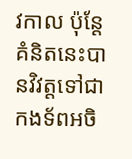វកាល ប៉ុន្តែគំនិតនេះបានវិវត្តទៅជាកងទ័ពអចិ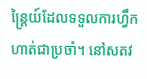ន្ត្រៃយ៍ដែលទទួលការហ្វឹកហាត់ជាប្រចាំ។ នៅសតវ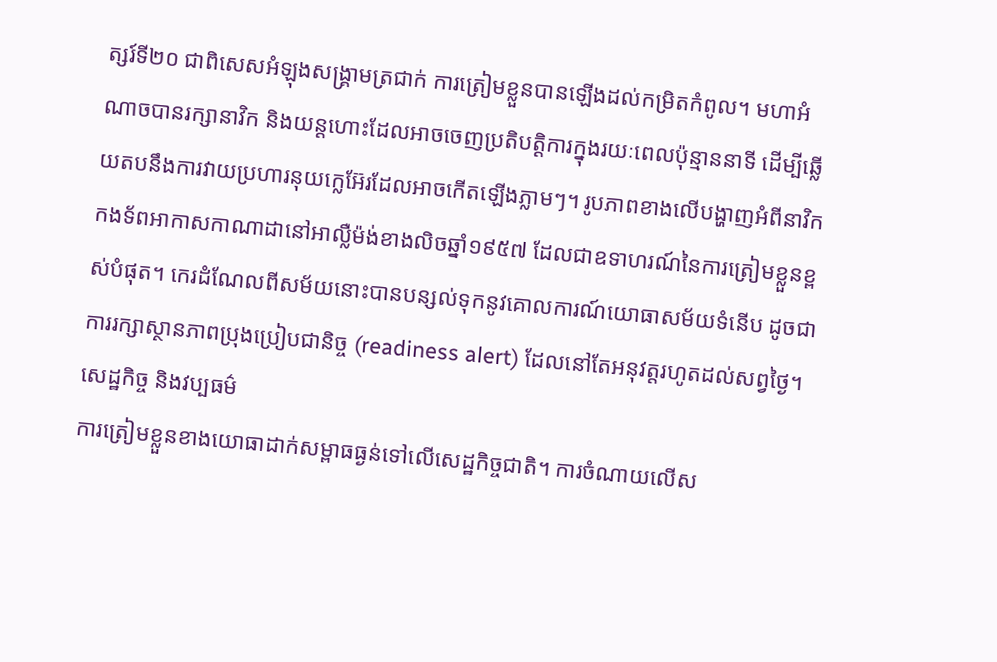ត្សរ៍ទី២០ ជាពិសេសអំឡុងសង្គ្រាមត្រជាក់ ការត្រៀមខ្លួនបានឡើងដល់កម្រិតកំពូល។ មហាអំណាចបានរក្សានាវិក និងយន្តហោះដែលអាចចេញប្រតិបត្តិការក្នុងរយៈពេលប៉ុន្មាននាទី ដើម្បីឆ្លើយតបនឹងការវាយប្រហារនុយក្លេអ៊ែរដែលអាចកើតឡើងភ្លាមៗ។ រូបភាពខាងលើបង្ហាញអំពីនាវិកកងទ័ពអាកាសកាណាដានៅអាល្លឺម៉ង់ខាងលិចឆ្នាំ១៩៥៧ ដែលជាឧទាហរណ៍នៃការត្រៀមខ្លួនខ្ពស់បំផុត។ កេរដំណែលពីសម័យនោះបានបន្សល់ទុកនូវគោលការណ៍យោធាសម័យទំនើប ដូចជាការរក្សាស្ថានភាពប្រុងប្រៀបជានិច្ច (readiness alert) ដែលនៅតែអនុវត្តរហូតដល់សព្វថ្ងៃ។
សេដ្ឋកិច្ច និងវប្បធម៌
ការត្រៀមខ្លួនខាងយោធាដាក់សម្ពាធធ្ងន់ទៅលើសេដ្ឋកិច្ចជាតិ។ ការចំណាយលើស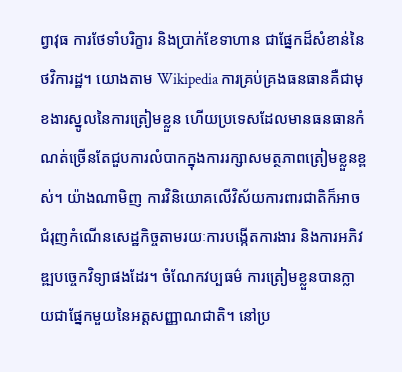ព្វាវុធ ការថែទាំបរិក្ខារ និងប្រាក់ខែទាហាន ជាផ្នែកដ៏សំខាន់នៃថវិការដ្ឋ។ យោងតាម Wikipedia ការគ្រប់គ្រងធនធានគឺជាមុខងារស្នូលនៃការត្រៀមខ្លួន ហើយប្រទេសដែលមានធនធានកំណត់ច្រើនតែជួបការលំបាកក្នុងការរក្សាសមត្ថភាពត្រៀមខ្លួនខ្ពស់។ យ៉ាងណាមិញ ការវិនិយោគលើវិស័យការពារជាតិក៏អាចជំរុញកំណើនសេដ្ឋកិច្ចតាមរយៈការបង្កើតការងារ និងការអភិវឌ្ឍបច្ចេកវិទ្យាផងដែរ។ ចំណែកវប្បធម៌ ការត្រៀមខ្លួនបានក្លាយជាផ្នែកមួយនៃអត្តសញ្ញាណជាតិ។ នៅប្រ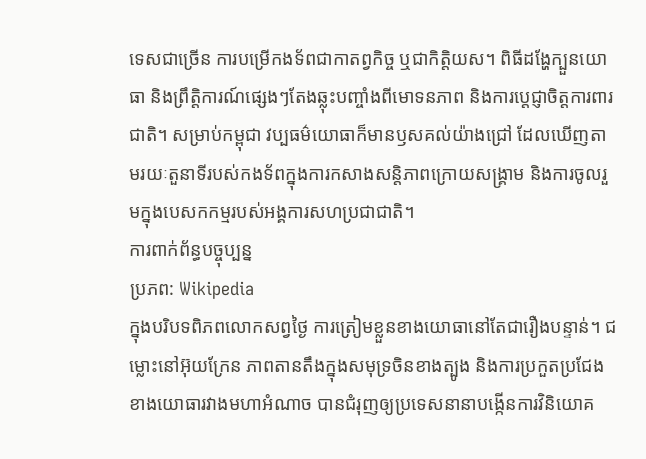ទេសជាច្រើន ការបម្រើកងទ័ពជាកាតព្វកិច្ច ឬជាកិត្តិយស។ ពិធីដង្ហែក្បួនយោធា និងព្រឹត្តិការណ៍ផ្សេងៗតែងឆ្លុះបញ្ចាំងពីមោទនភាព និងការប្តេជ្ញាចិត្តការពារជាតិ។ សម្រាប់កម្ពុជា វប្បធម៌យោធាក៏មានឫសគល់យ៉ាងជ្រៅ ដែលឃើញតាមរយៈតួនាទីរបស់កងទ័ពក្នុងការកសាងសន្តិភាពក្រោយសង្គ្រាម និងការចូលរួមក្នុងបេសកកម្មរបស់អង្គការសហប្រជាជាតិ។
ការពាក់ព័ន្ធបច្ចុប្បន្ន
ប្រភព: Wikipedia
ក្នុងបរិបទពិភពលោកសព្វថ្ងៃ ការត្រៀមខ្លួនខាងយោធានៅតែជារឿងបន្ទាន់។ ជម្លោះនៅអ៊ុយក្រែន ភាពតានតឹងក្នុងសមុទ្រចិនខាងត្បូង និងការប្រកួតប្រជែងខាងយោធារវាងមហាអំណាច បានជំរុញឲ្យប្រទេសនានាបង្កើនការវិនិយោគ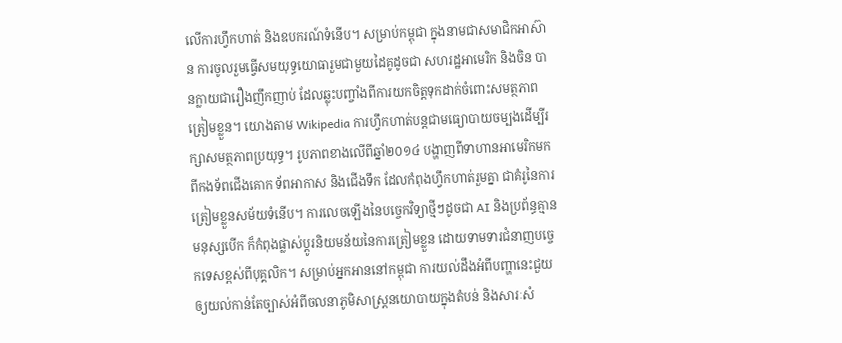លើការហ្វឹកហាត់ និងឧបករណ៍ទំនើប។ សម្រាប់កម្ពុជា ក្នុងនាមជាសមាជិកអាស៊ាន ការចូលរួមធ្វើសមយុទ្ធយោធារួមជាមួយដៃគូដូចជា សហរដ្ឋអាមេរិក និងចិន បានក្លាយជារឿងញឹកញាប់ ដែលឆ្លុះបញ្ចាំងពីការយកចិត្តទុកដាក់ចំពោះសមត្ថភាពត្រៀមខ្លួន។ យោងតាម Wikipedia ការហ្វឹកហាត់បន្តជាមធ្យោបាយចម្បងដើម្បីរក្សាសមត្ថភាពប្រយុទ្ធ។ រូបភាពខាងលើពីឆ្នាំ២០១៤ បង្ហាញពីទាហានអាមេរិកមកពីកងទ័ពជើងគោក ទ័ពអាកាស និងជើងទឹក ដែលកំពុងហ្វឹកហាត់រួមគ្នា ជាគំរូនៃការត្រៀមខ្លួនសម័យទំនើប។ ការលេចឡើងនៃបច្ចេកវិទ្យាថ្មីៗដូចជា AI និងប្រព័ន្ធគ្មានមនុស្សបើក ក៏កំពុងផ្លាស់ប្តូរនិយមន័យនៃការត្រៀមខ្លួន ដោយទាមទារជំនាញបច្ចេកទេសខ្ពស់ពីបុគ្គលិក។ សម្រាប់អ្នកអាននៅកម្ពុជា ការយល់ដឹងអំពីបញ្ហានេះជួយឲ្យយល់កាន់តែច្បាស់អំពីចលនាភូមិសាស្ត្រនយោបាយក្នុងតំបន់ និងសារៈសំ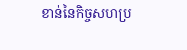ខាន់នៃកិច្ចសហប្រ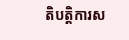តិបត្តិការស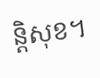ន្តិសុខ។